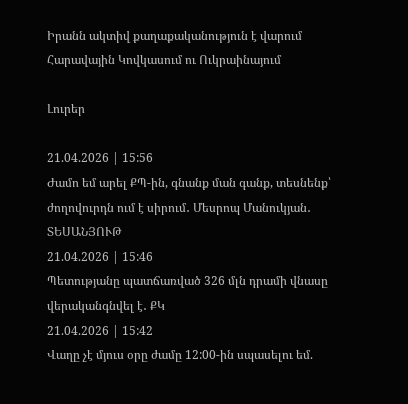Իրանն ակտիվ քաղաքականություն է վարում Հարավային Կովկասում ու Ուկրաինայում

Լուրեր

21.04.2026 | 15:56
Ժամո եմ արել ՔՊ-ին, գնանք ման գանք, տեսնենք՝ ժողովուրդն ում է սիրում․ Մեսրոպ Մանուկյան․ ՏԵՍԱՆՅՈՒԹ
21.04.2026 | 15:46
Պետությանը պատճառված 326 մլն դրամի վնասը վերականգնվել է․ ՔԿ
21.04.2026 | 15:42
Վաղը չէ մյուս օրը ժամը 12:00-ին սպասելու եմ.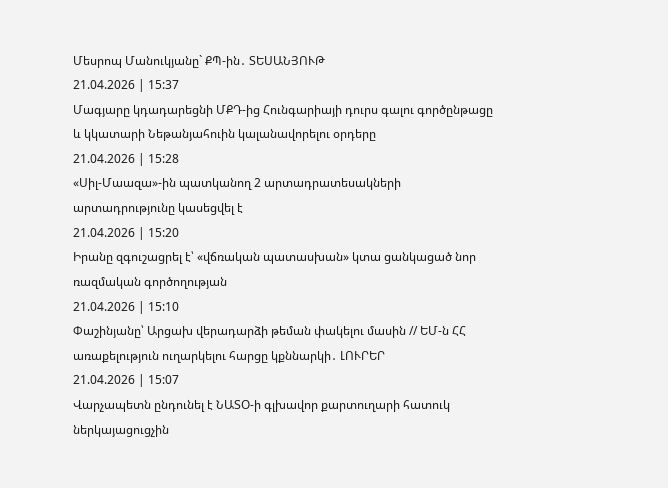Մեսրոպ Մանուկյանը` ՔՊ-ին․ ՏԵՍԱՆՅՈՒԹ
21.04.2026 | 15:37
Մագյարը կդադարեցնի ՄՔԴ-ից Հունգարիայի դուրս գալու գործընթացը և կկատարի Նեթանյահուին կալանավորելու օրդերը
21.04.2026 | 15:28
«Սիլ-Մաազա»-ին պատկանող 2 արտադրատեսակների արտադրությունը կասեցվել է
21.04.2026 | 15:20
Իրանը զգուշացրել է՝ «վճռական պատասխան» կտա ցանկացած նոր ռազմական գործողության
21.04.2026 | 15:10
Փաշինյանը՝ Արցախ վերադարձի թեման փակելու մասին // ԵՄ-ն ՀՀ առաքելություն ուղարկելու հարցը կքննարկի․ ԼՈՒՐԵՐ
21.04.2026 | 15:07
Վարչապետն ընդունել է ՆԱՏՕ-ի գլխավոր քարտուղարի հատուկ ներկայացուցչին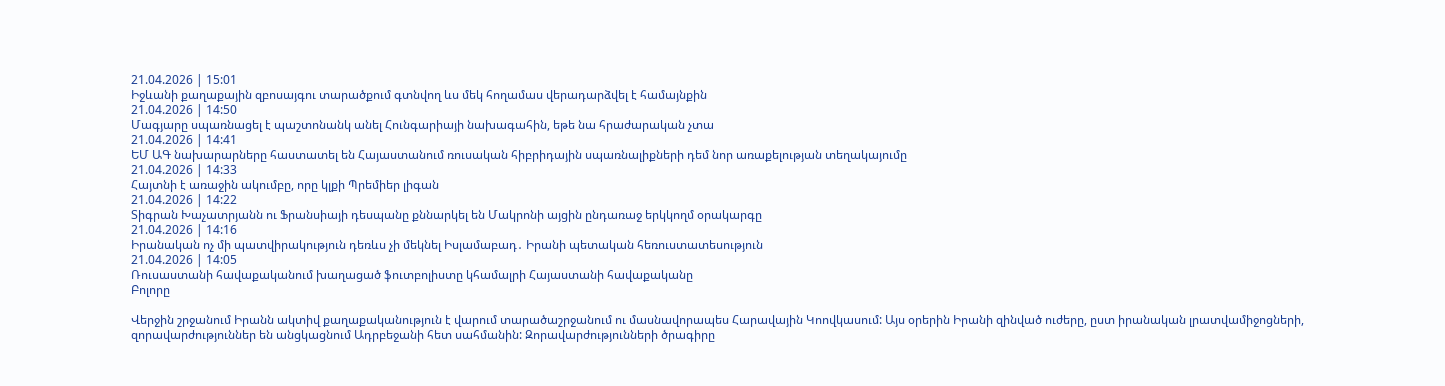21.04.2026 | 15:01
Իջևանի քաղաքային զբոսայգու տարածքում գտնվող ևս մեկ հողամաս վերադարձվել է համայնքին
21.04.2026 | 14:50
Մագյարը սպառնացել է պաշտոնանկ անել Հունգարիայի նախագահին, եթե նա հրաժարական չտա
21.04.2026 | 14:41
ԵՄ ԱԳ նախարարները հաստատել են Հայաստանում ռուսական հիբրիդային սպառնալիքների դեմ նոր առաքելության տեղակայումը
21.04.2026 | 14:33
Հայտնի է առաջին ակումբը, որը կլքի Պրեմիեր լիգան
21.04.2026 | 14:22
Տիգրան Խաչատրյանն ու Ֆրանսիայի դեսպանը քննարկել են Մակրոնի այցին ընդառաջ երկկողմ օրակարգը
21.04.2026 | 14:16
Իրանական ոչ մի պատվիրակություն դեռևս չի մեկնել Իսլամաբադ․ Իրանի պետական հեռուստատեսություն
21.04.2026 | 14:05
Ռուսաստանի հավաքականում խաղացած ֆուտբոլիստը կհամալրի Հայաստանի հավաքականը
Բոլորը

Վերջին շրջանում Իրանն ակտիվ քաղաքականություն է վարում տարածաշրջանում ու մասնավորապես Հարավային Կոովկասում: Այս օրերին Իրանի զինված ուժերը, ըստ իրանական լրատվամիջոցների, զորավարժություններ են անցկացնում Ադրբեջանի հետ սահմանին: Զորավարժությունների ծրագիրը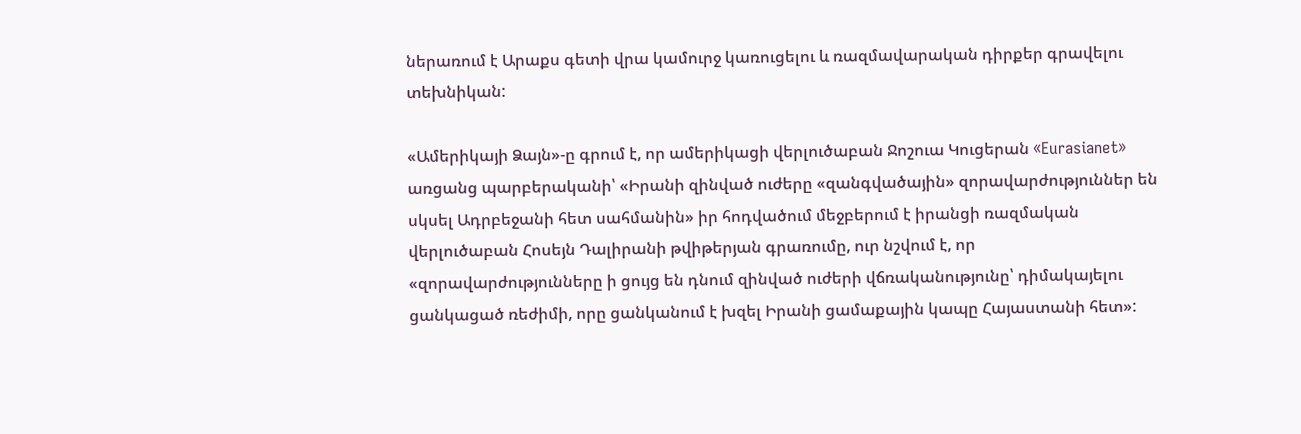ներառում է Արաքս գետի վրա կամուրջ կառուցելու և ռազմավարական դիրքեր գրավելու տեխնիկան:

«Ամերիկայի Ձայն»-ը գրում է, որ ամերիկացի վերլուծաբան Ջոշուա Կուցերան «Eurasianet» առցանց պարբերականի՝ «Իրանի զինված ուժերը «զանգվածային» զորավարժություններ են սկսել Ադրբեջանի հետ սահմանին» իր հոդվածում մեջբերում է իրանցի ռազմական վերլուծաբան Հոսեյն Դալիրանի թվիթերյան գրառումը, ուր նշվում է, որ «զորավարժությունները ի ցույց են դնում զինված ուժերի վճռականությունը՝ դիմակայելու ցանկացած ռեժիմի, որը ցանկանում է խզել Իրանի ցամաքային կապը Հայաստանի հետ»: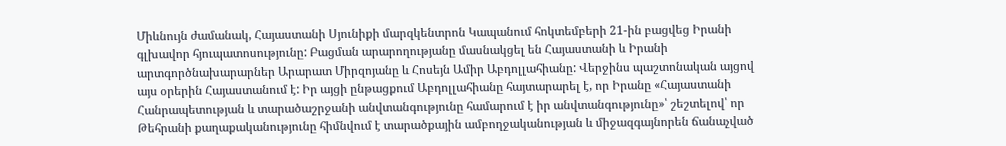Միևնույն ժամանակ, Հայաստանի Սյունիքի մարզկենտրոն Կապանում հոկտեմբերի 21-ին բացվեց Իրանի գլխավոր հյուպատոսությունը: Բացման արարողությանը մասնակցել են Հայաստանի և Իրանի արտգործնախարարներ Արարատ Միրզոյանը և Հոսեյն Ամիր Աբդոլլահիանը: Վերջինս պաշտոնական այցով այս օրերին Հայաստանում է: Իր այցի ընթացքում Աբդոլլահիանը հայտարարել է, որ Իրանը «Հայաստանի Հանրապետության և տարածաշրջանի անվտանգությունը համարում է իր անվտանգությունը»՝ շեշտելով՝ որ Թեհրանի քաղաքականությունը հիմնվում է տարածքային ամբողջականության և միջազգայնորեն ճանաչված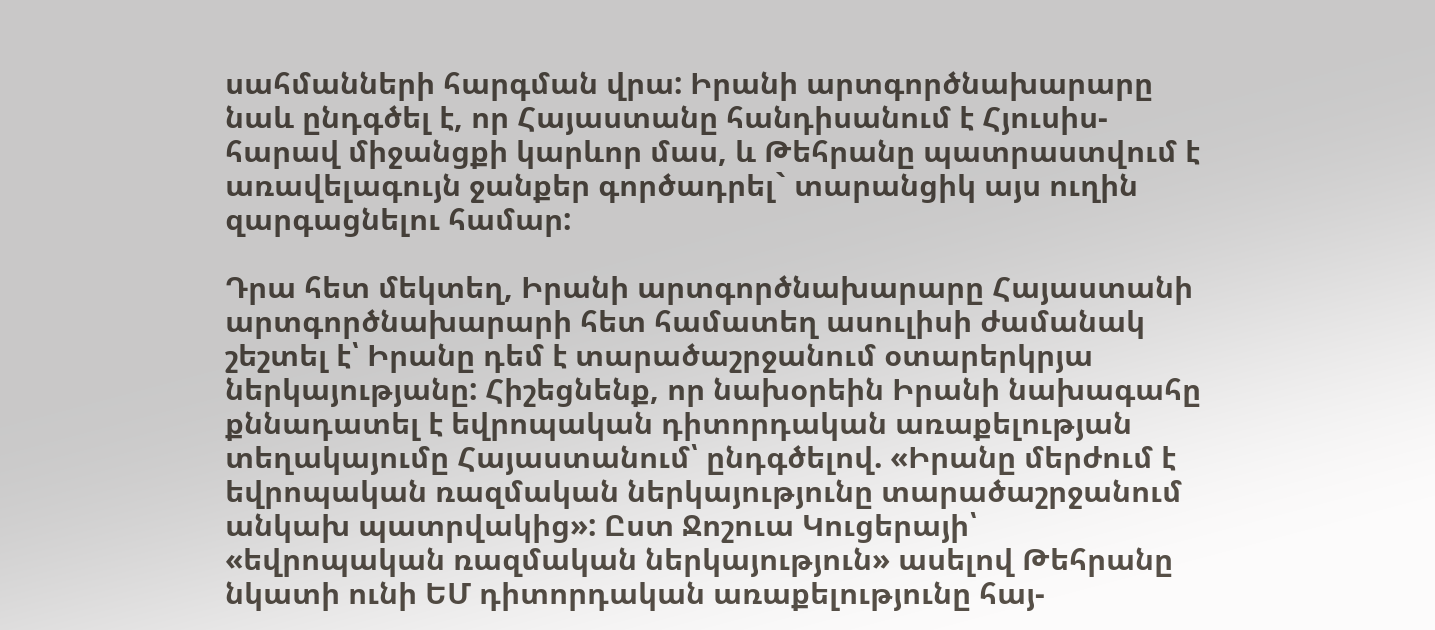սահմանների հարգման վրա: Իրանի արտգործնախարարը նաև ընդգծել է, որ Հայաստանը հանդիսանում է Հյուսիս-հարավ միջանցքի կարևոր մաս, և Թեհրանը պատրաստվում է առավելագույն ջանքեր գործադրել` տարանցիկ այս ուղին զարգացնելու համար:

Դրա հետ մեկտեղ, Իրանի արտգործնախարարը Հայաստանի արտգործնախարարի հետ համատեղ ասուլիսի ժամանակ շեշտել է՝ Իրանը դեմ է տարածաշրջանում օտարերկրյա ներկայությանը: Հիշեցնենք, որ նախօրեին Իրանի նախագահը քննադատել է եվրոպական դիտորդական առաքելության տեղակայումը Հայաստանում՝ ընդգծելով. «Իրանը մերժում է եվրոպական ռազմական ներկայությունը տարածաշրջանում անկախ պատրվակից»: Ըստ Ջոշուա Կուցերայի՝ «եվրոպական ռազմական ներկայություն» ասելով Թեհրանը նկատի ունի ԵՄ դիտորդական առաքելությունը հայ-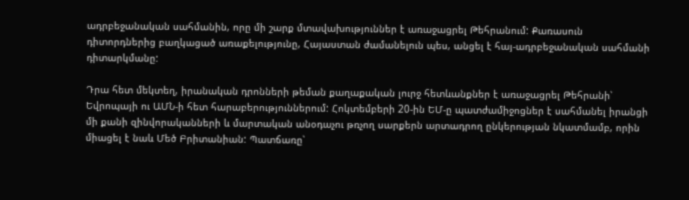ադրբեջանական սահմանին, որը մի շարք մտավախություններ է առաջացրել Թեհրանում: Քառասուն դիտորդներից բաղկացած առաքելությունը, Հայաստան ժամանելուն պես, անցել է հայ-ադրբեջանական սահմանի դիտարկմանը:

Դրա հետ մեկտեղ, իրանական դրոնների թեման քաղաքական լուրջ հետևանքներ է առաջացրել Թեհրանի՝ Եվրոպայի ու ԱՄՆ-ի հետ հարաբերություններում: Հոկտեմբերի 20-ին ԵՄ-ը պատժամիջոցներ է սահմանել իրանցի մի քանի զինվորականների և մարտական անօդաչու թռչող սարքերն արտադրող ընկերության նկատմամբ, որին միացել է նաև Մեծ Բրիտանիան: Պատճառը՝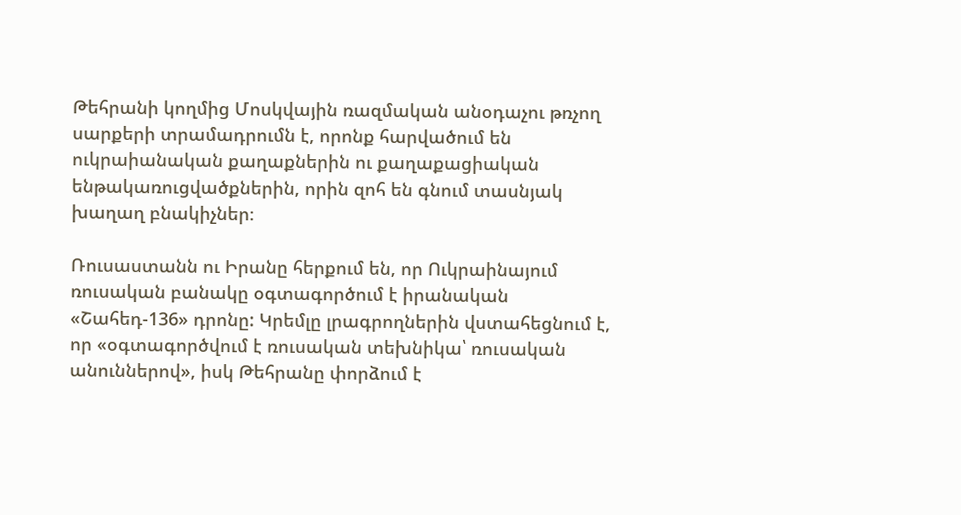Թեհրանի կողմից Մոսկվային ռազմական անօդաչու թռչող սարքերի տրամադրումն է, որոնք հարվածում են ուկրաիանական քաղաքներին ու քաղաքացիական ենթակառուցվածքներին, որին զոհ են գնում տասնյակ խաղաղ բնակիչներ։

Ռուսաստանն ու Իրանը հերքում են, որ Ուկրաինայում ռուսական բանակը օգտագործում է իրանական «Շահեդ-136» դրոնը: Կրեմլը լրագրողներին վստահեցնում է, որ «օգտագործվում է ռուսական տեխնիկա՝ ռուսական անուններով», իսկ Թեհրանը փորձում է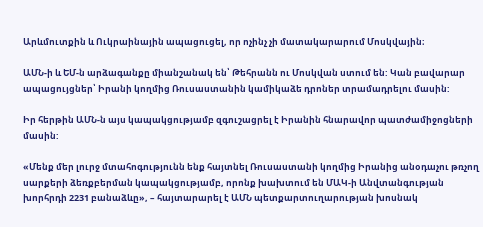Արևմուտքին և Ուկրաինային ապացուցել, որ ոչինչ չի մատակարարում Մոսկվային։

ԱՄՆ-ի և ԵՄ-ն արձագանքը միանշանակ են՝ Թեհրանն ու Մոսկվան ստում են: Կան բավարար ապացույցներ՝ Իրանի կողմից Ռուսաստանին կամիկաձե դրոներ տրամադրելու մասին:

Իր հերթին ԱՄՆ-ն այս կապակցությամբ զգուշացրել է Իրանին հնարավոր պատժամիջոցների մասին:

«Մենք մեր լուրջ մտահոգությունն ենք հայտնել Ռուսաստանի կողմից Իրանից անօդաչու թռչող սարքերի ձեռքբերման կապակցությամբ, որոնք խախտում են ՄԱԿ-ի Անվտանգության խորհրդի 2231 բանաձևը», – հայտարարել է ԱՄՆ պետքարտուղարության խոսնակ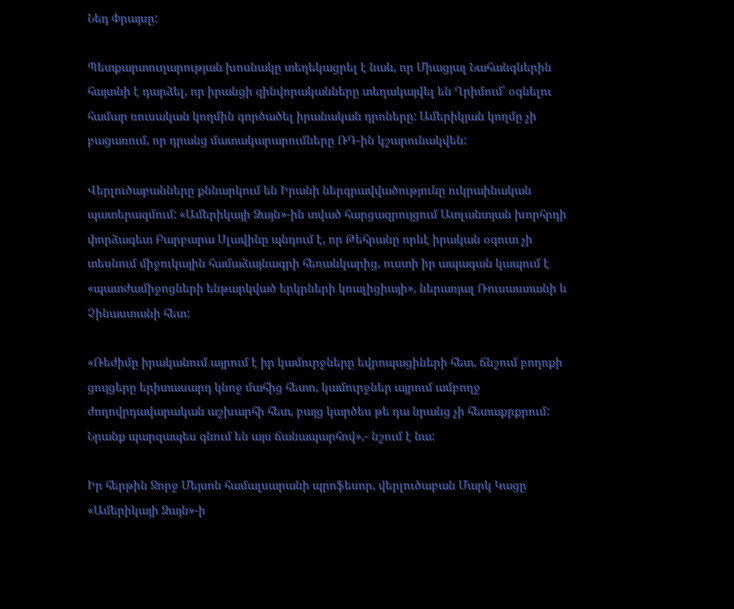Նեդ Փրայսը:

Պետքարտուղարության խոսնակը տեղեկացրել է նաև, որ Միացյալ Նահանգներին հայտնի է դարձել, որ իրանցի զինվորականները տեղակայվել են Ղրիմում՝ օգնելու համար ռուսական կողմին գործածել իրանական դրոները: Ամերիկյան կողմը չի բացառում, որ դրանց մատակարարումները ՌԴ-ին կշարունակվեն:

Վերլուծաբանները քննարկում են Իրանի ներգրավվածությունը ուկրաինական պատերազմում: «Ամերիկայի Ձայն»-ին տված հարցազրույցում Ատլանտյան խորհրդի փորձագետ Բարբարա Սլավինը պնդում է, որ Թեհրանը որևէ իրական օգուտ չի տեսնում միջուկային համաձայնագրի հեռանկարից, ուստի իր ապագան կապում է «պատժամիջոցների ենթարկված երկրների կոալիցիայի», ներառյալ Ռուսաստանի և Չինաստանի հետ:

«Ռեժիմը իրականում այրում է իր կամուրջները եվրոպացիների հետ, ճնշում բողոքի ցույցերը երիտասարդ կնոջ մահից հետո, կամուրջներ այրում ամբողջ ժողովրդավարական աշխարհի հետ, բայց կարծես թե դա նրանց չի հետաքրքրում: Նրանք պարզապես գնում են այս ճանապարհով»,- նշում է նա:

Իր հերթին Ջորջ Մեյսոն համալսարանի պրոֆեսոր, վերլուծաբան Մարկ Կացը «Ամերիկայի Ձայն»-ի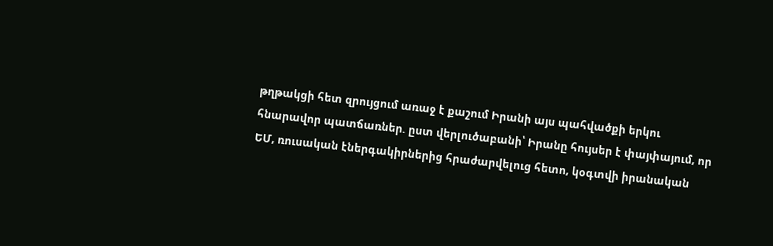թղթակցի հետ զրույցում առաջ է քաշում Իրանի այս պահվածքի երկու հնարավոր պատճառներ. ըստ վերլուծաբանի՝ Իրանը հույսեր է փայփայում, որ ԵՄ, ռուսական էներգակիրներից հրաժարվելուց հետո, կօգտվի իրանական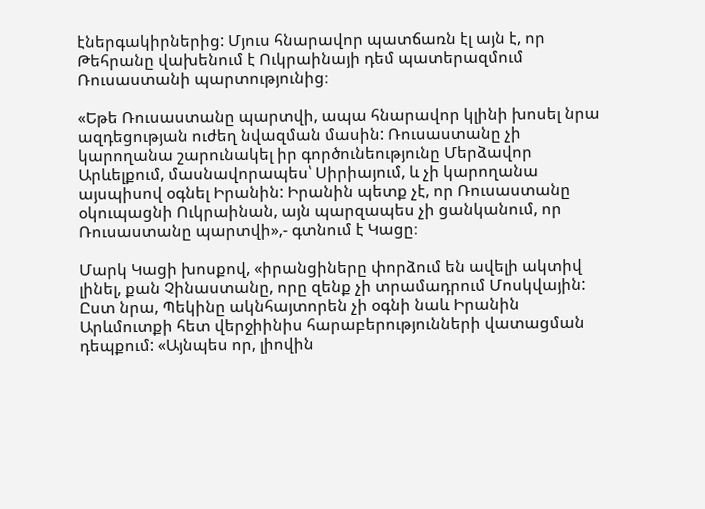էներգակիրներից: Մյուս հնարավոր պատճառն էլ այն է, որ Թեհրանը վախենում է Ուկրաինայի դեմ պատերազմում Ռուսաստանի պարտությունից։

«Եթե Ռուսաստանը պարտվի, ապա հնարավոր կլինի խոսել նրա ազդեցության ուժեղ նվազման մասին: Ռուսաստանը չի կարողանա շարունակել իր գործունեությունը Մերձավոր Արևելքում, մասնավորապես՝ Սիրիայում, և չի կարողանա այսպիսով օգնել Իրանին: Իրանին պետք չէ, որ Ռուսաստանը օկուպացնի Ուկրաինան, այն պարզապես չի ցանկանում, որ Ռուսաստանը պարտվի»,- գտնում է Կացը։

Մարկ Կացի խոսքով, «իրանցիները փորձում են ավելի ակտիվ լինել, քան Չինաստանը, որը զենք չի տրամադրում Մոսկվային: Ըստ նրա, Պեկինը ակնհայտորեն չի օգնի նաև Իրանին Արևմուտքի հետ վերջիինիս հարաբերությունների վատացման դեպքում: «Այնպես որ, լիովին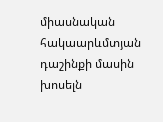միասնական հակաարևմտյան դաշինքի մասին խոսելն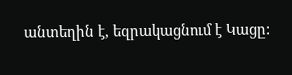անտեղին է, եզրակացնում է Կացը: